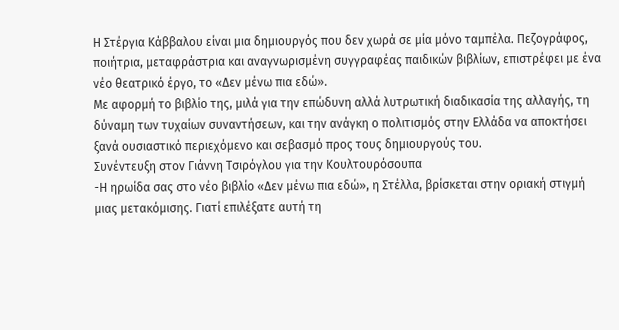Η Στέργια Κάββαλου είναι μια δημιουργός που δεν χωρά σε μία μόνο ταμπέλα. Πεζογράφος, ποιήτρια, μεταφράστρια και αναγνωρισμένη συγγραφέας παιδικών βιβλίων, επιστρέφει με ένα νέο θεατρικό έργο, το «Δεν μένω πια εδώ».
Με αφορμή το βιβλίο της, μιλά για την επώδυνη αλλά λυτρωτική διαδικασία της αλλαγής, τη δύναμη των τυχαίων συναντήσεων, και την ανάγκη ο πολιτισμός στην Ελλάδα να αποκτήσει ξανά ουσιαστικό περιεχόμενο και σεβασμό προς τους δημιουργούς του.
Συνέντευξη στον Γιάννη Τσιρόγλου για την Κουλτουρόσουπα
-Η ηρωίδα σας στο νέο βιβλίο «Δεν μένω πια εδώ», η Στέλλα, βρίσκεται στην οριακή στιγμή μιας μετακόμισης. Γιατί επιλέξατε αυτή τη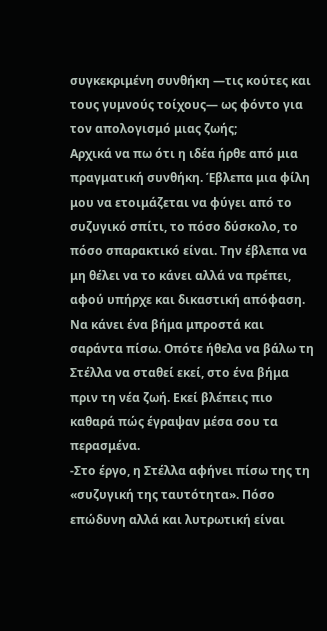συγκεκριμένη συνθήκη —τις κούτες και τους γυμνούς τοίχους— ως φόντο για τον απολογισμό μιας ζωής;
Αρχικά να πω ότι η ιδέα ήρθε από μια πραγματική συνθήκη. Έβλεπα μια φίλη μου να ετοιμάζεται να φύγει από το συζυγικό σπίτι, το πόσο δύσκολο, το πόσο σπαρακτικό είναι. Την έβλεπα να μη θέλει να το κάνει αλλά να πρέπει, αφού υπήρχε και δικαστική απόφαση. Να κάνει ένα βήμα μπροστά και σαράντα πίσω. Οπότε ήθελα να βάλω τη Στέλλα να σταθεί εκεί, στο ένα βήμα πριν τη νέα ζωή. Εκεί βλέπεις πιο καθαρά πώς έγραψαν μέσα σου τα περασμένα.
-Στο έργο, η Στέλλα αφήνει πίσω της τη «συζυγική της ταυτότητα». Πόσο επώδυνη αλλά και λυτρωτική είναι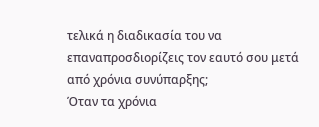τελικά η διαδικασία του να επαναπροσδιορίζεις τον εαυτό σου μετά από χρόνια συνύπαρξης;
Όταν τα χρόνια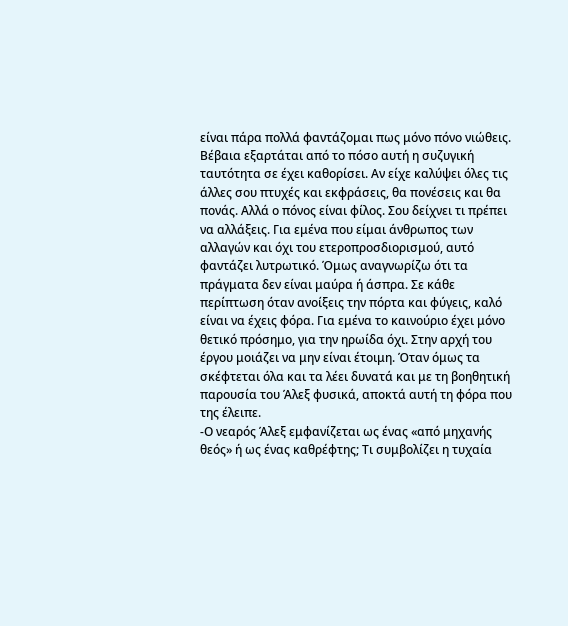είναι πάρα πολλά φαντάζομαι πως μόνο πόνο νιώθεις. Βέβαια εξαρτάται από το πόσο αυτή η συζυγική ταυτότητα σε έχει καθορίσει. Αν είχε καλύψει όλες τις άλλες σου πτυχές και εκφράσεις, θα πονέσεις και θα πονάς. Αλλά ο πόνος είναι φίλος. Σου δείχνει τι πρέπει να αλλάξεις. Για εμένα που είμαι άνθρωπος των αλλαγών και όχι του ετεροπροσδιορισμού, αυτό φαντάζει λυτρωτικό. Όμως αναγνωρίζω ότι τα πράγματα δεν είναι μαύρα ή άσπρα. Σε κάθε περίπτωση όταν ανοίξεις την πόρτα και φύγεις, καλό είναι να έχεις φόρα. Για εμένα το καινούριο έχει μόνο θετικό πρόσημο, για την ηρωίδα όχι. Στην αρχή του έργου μοιάζει να μην είναι έτοιμη. Όταν όμως τα σκέφτεται όλα και τα λέει δυνατά και με τη βοηθητική παρουσία του Άλεξ φυσικά, αποκτά αυτή τη φόρα που της έλειπε.
-Ο νεαρός Άλεξ εμφανίζεται ως ένας «από μηχανής θεός» ή ως ένας καθρέφτης; Τι συμβολίζει η τυχαία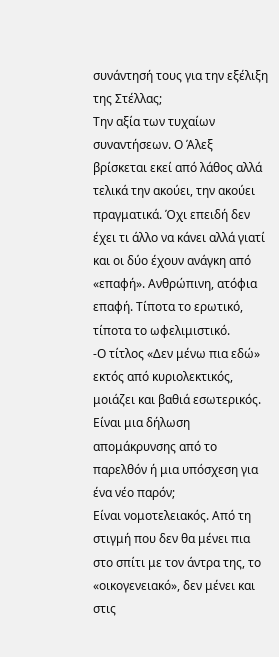συνάντησή τους για την εξέλιξη της Στέλλας;
Την αξία των τυχαίων συναντήσεων. Ο Άλεξ βρίσκεται εκεί από λάθος αλλά τελικά την ακούει, την ακούει πραγματικά. Όχι επειδή δεν έχει τι άλλο να κάνει αλλά γιατί και οι δύο έχουν ανάγκη από «επαφή». Ανθρώπινη, ατόφια επαφή. Τίποτα το ερωτικό, τίποτα το ωφελιμιστικό.
-Ο τίτλος «Δεν μένω πια εδώ» εκτός από κυριολεκτικός, μοιάζει και βαθιά εσωτερικός. Είναι μια δήλωση απομάκρυνσης από το παρελθόν ή μια υπόσχεση για ένα νέο παρόν;
Είναι νομοτελειακός. Από τη στιγμή που δεν θα μένει πια στο σπίτι με τον άντρα της, το «οικογενειακό», δεν μένει και στις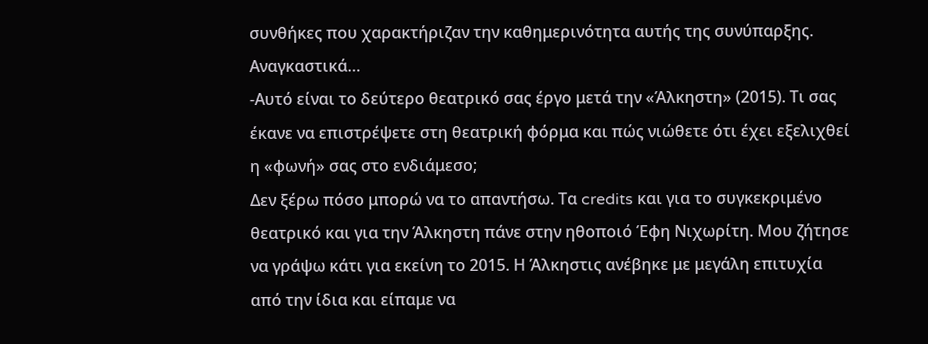συνθήκες που χαρακτήριζαν την καθημερινότητα αυτής της συνύπαρξης. Αναγκαστικά…
-Αυτό είναι το δεύτερο θεατρικό σας έργο μετά την «Άλκηστη» (2015). Τι σας έκανε να επιστρέψετε στη θεατρική φόρμα και πώς νιώθετε ότι έχει εξελιχθεί η «φωνή» σας στο ενδιάμεσο;
Δεν ξέρω πόσο μπορώ να το απαντήσω. Τα credits και για το συγκεκριμένο θεατρικό και για την Άλκηστη πάνε στην ηθοποιό Έφη Νιχωρίτη. Μου ζήτησε να γράψω κάτι για εκείνη το 2015. Η Άλκηστις ανέβηκε με μεγάλη επιτυχία από την ίδια και είπαμε να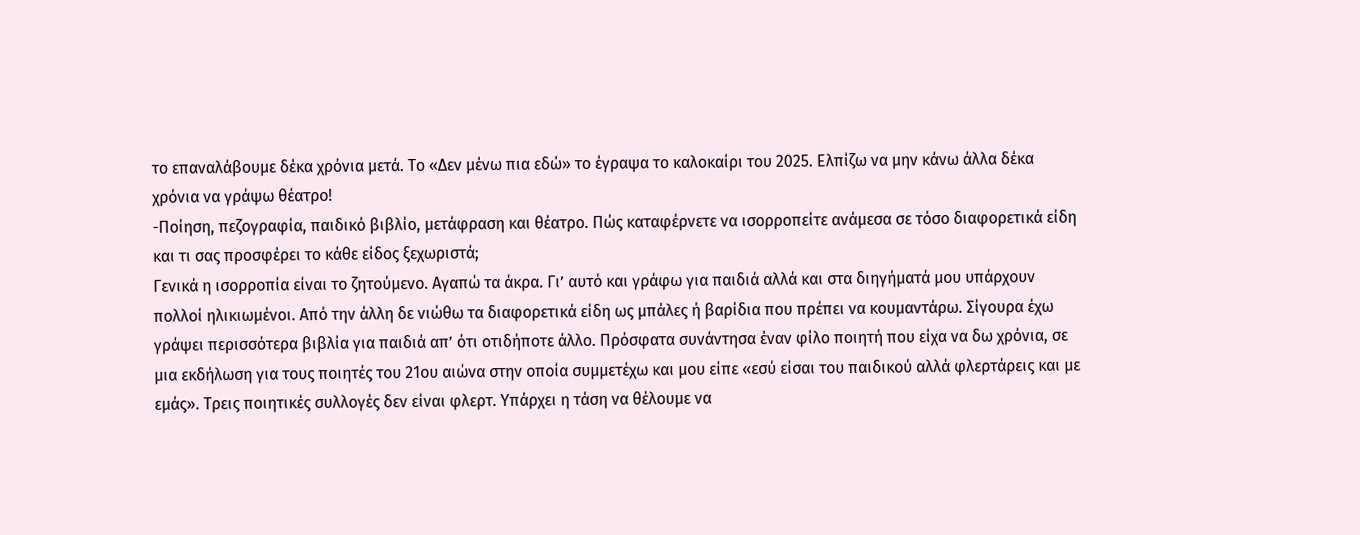το επαναλάβουμε δέκα χρόνια μετά. Το «Δεν μένω πια εδώ» το έγραψα το καλοκαίρι του 2025. Ελπίζω να μην κάνω άλλα δέκα χρόνια να γράψω θέατρο!
-Ποίηση, πεζογραφία, παιδικό βιβλίο, μετάφραση και θέατρο. Πώς καταφέρνετε να ισορροπείτε ανάμεσα σε τόσο διαφορετικά είδη και τι σας προσφέρει το κάθε είδος ξεχωριστά;
Γενικά η ισορροπία είναι το ζητούμενο. Αγαπώ τα άκρα. Γι’ αυτό και γράφω για παιδιά αλλά και στα διηγήματά μου υπάρχουν πολλοί ηλικιωμένοι. Από την άλλη δε νιώθω τα διαφορετικά είδη ως μπάλες ή βαρίδια που πρέπει να κουμαντάρω. Σίγουρα έχω γράψει περισσότερα βιβλία για παιδιά απ’ ότι οτιδήποτε άλλο. Πρόσφατα συνάντησα έναν φίλο ποιητή που είχα να δω χρόνια, σε μια εκδήλωση για τους ποιητές του 21ου αιώνα στην οποία συμμετέχω και μου είπε «εσύ είσαι του παιδικού αλλά φλερτάρεις και με εμάς». Τρεις ποιητικές συλλογές δεν είναι φλερτ. Υπάρχει η τάση να θέλουμε να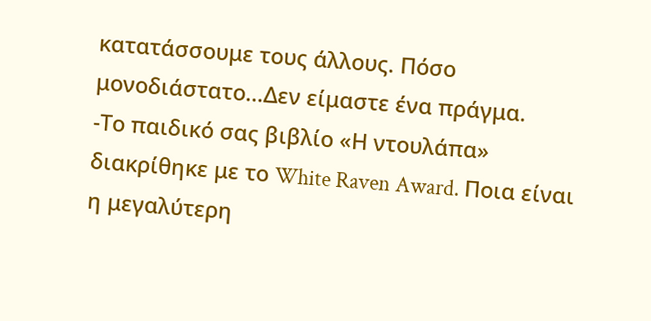κατατάσσουμε τους άλλους. Πόσο μονοδιάστατο…Δεν είμαστε ένα πράγμα.
-Το παιδικό σας βιβλίο «Η ντουλάπα» διακρίθηκε με το White Raven Award. Ποια είναι η μεγαλύτερη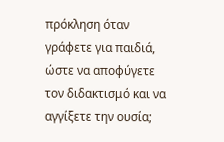πρόκληση όταν γράφετε για παιδιά, ώστε να αποφύγετε τον διδακτισμό και να αγγίξετε την ουσία;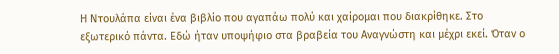Η Ντουλάπα είναι ένα βιβλίο που αγαπάω πολύ και χαίρομαι που διακρίθηκε. Στο εξωτερικό πάντα. Εδώ ήταν υποψήφιο στα βραβεία του Αναγνώστη και μέχρι εκεί. Όταν ο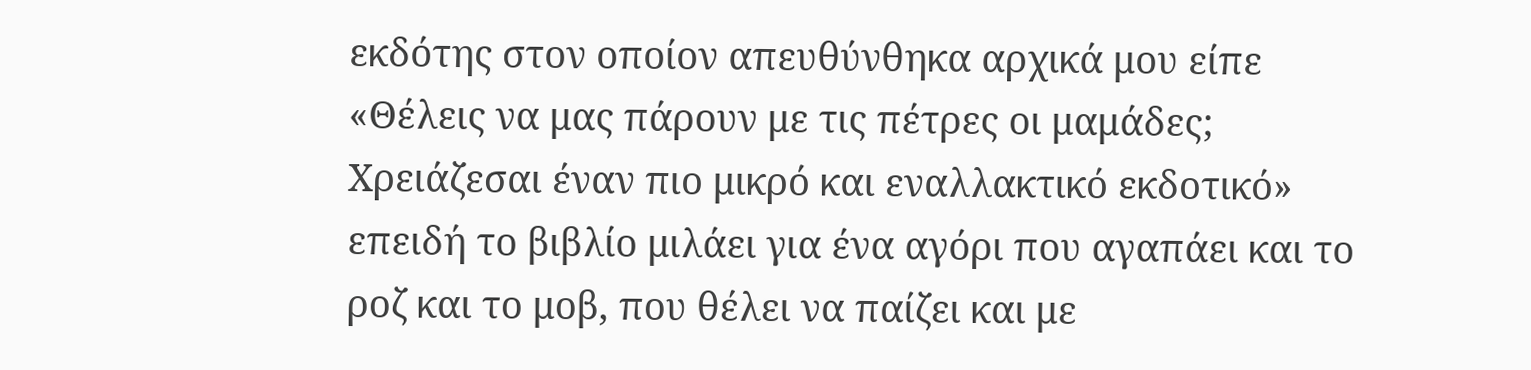εκδότης στον οποίον απευθύνθηκα αρχικά μου είπε «Θέλεις να μας πάρουν με τις πέτρες οι μαμάδες; Χρειάζεσαι έναν πιο μικρό και εναλλακτικό εκδοτικό» επειδή το βιβλίο μιλάει για ένα αγόρι που αγαπάει και το ροζ και το μοβ, που θέλει να παίζει και με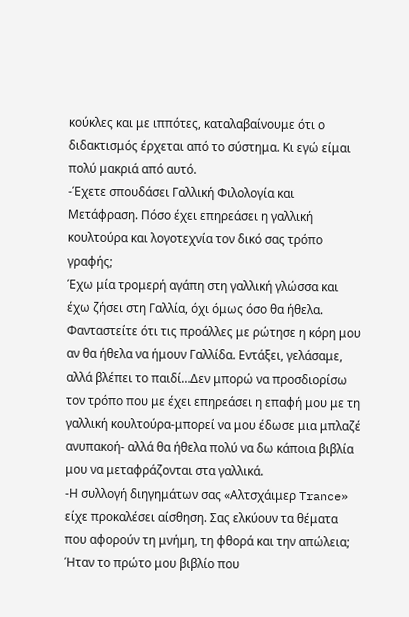κούκλες και με ιππότες, καταλαβαίνουμε ότι ο διδακτισμός έρχεται από το σύστημα. Κι εγώ είμαι πολύ μακριά από αυτό.
-Έχετε σπουδάσει Γαλλική Φιλολογία και Μετάφραση. Πόσο έχει επηρεάσει η γαλλική κουλτούρα και λογοτεχνία τον δικό σας τρόπο γραφής;
Έχω μία τρομερή αγάπη στη γαλλική γλώσσα και έχω ζήσει στη Γαλλία, όχι όμως όσο θα ήθελα. Φανταστείτε ότι τις προάλλες με ρώτησε η κόρη μου αν θα ήθελα να ήμουν Γαλλίδα. Εντάξει, γελάσαμε, αλλά βλέπει το παιδί…Δεν μπορώ να προσδιορίσω τον τρόπο που με έχει επηρεάσει η επαφή μου με τη γαλλική κουλτούρα-μπορεί να μου έδωσε μια μπλαζέ ανυπακοή- αλλά θα ήθελα πολύ να δω κάποια βιβλία μου να μεταφράζονται στα γαλλικά.
-Η συλλογή διηγημάτων σας «Αλτσχάιμερ Trance» είχε προκαλέσει αίσθηση. Σας ελκύουν τα θέματα που αφορούν τη μνήμη, τη φθορά και την απώλεια;
Ήταν το πρώτο μου βιβλίο που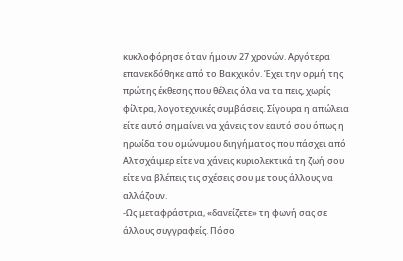κυκλοφόρησε όταν ήμουν 27 χρονών. Αργότερα επανεκδόθηκε από το Βακχικόν. Έχει την ορμή της πρώτης έκθεσης που θέλεις όλα να τα πεις, χωρίς φίλτρα, λογοτεχνικές συμβάσεις. Σίγουρα η απώλεια είτε αυτό σημαίνει να χάνεις τον εαυτό σου όπως η ηρωίδα του ομώνυμου διηγήματος που πάσχει από Αλτσχάιμερ είτε να χάνεις κυριολεκτικά τη ζωή σου είτε να βλέπεις τις σχέσεις σου με τους άλλους να αλλάζουν.
-Ως μεταφράστρια, «δανείζετε» τη φωνή σας σε άλλους συγγραφείς. Πόσο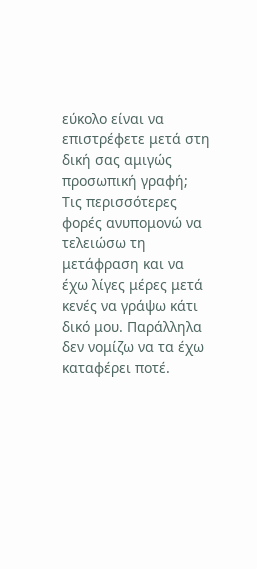εύκολο είναι να επιστρέφετε μετά στη δική σας αμιγώς προσωπική γραφή;
Τις περισσότερες φορές ανυπομονώ να τελειώσω τη μετάφραση και να έχω λίγες μέρες μετά κενές να γράψω κάτι δικό μου. Παράλληλα δεν νομίζω να τα έχω καταφέρει ποτέ.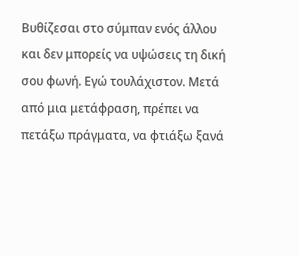Βυθίζεσαι στο σύμπαν ενός άλλου και δεν μπορείς να υψώσεις τη δική σου φωνή. Εγώ τουλάχιστον. Μετά από μια μετάφραση, πρέπει να πετάξω πράγματα, να φτιάξω ξανά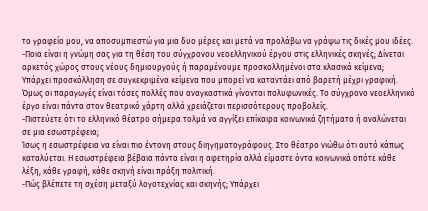το γραφείο μου, να αποσυμπιεστώ για μια δυο μέρες και μετά να προλάβω να γράψω τις δικές μου ιδέες.
-Ποια είναι η γνώμη σας για τη θέση του σύγχρονου νεοελληνικού έργου στις ελληνικές σκηνές; Δίνεται αρκετός χώρος στους νέους δημιουργούς ή παραμένουμε προσκολλημένοι στα κλασικά κείμενα;
Υπάρχει προσκόλληση σε συγκεκριμένα κείμενα που μπορεί να καταντάει από βαρετή μέχρι γραφική. Όμως οι παραγωγές είναι τόσες πολλές που αναγκαστικά γίνονται πολυφωνικές. Το σύγχρονο νεοελληνικό έργο είναι πάντα στον θεατρικό χάρτη αλλά χρειάζεται περισσότερους προβολείς.
-Πιστεύετε ότι το ελληνικό θέατρο σήμερα τολμά να αγγίξει επίκαιρα κοινωνικά ζητήματα ή αναλώνεται σε μια εσωστρέφεια;
Ίσως η εσωστρέφεια να είναι πιο έντονη στους διηγηματογράφους. Στο θέατρο νιώθω ότι αυτό κάπως καταλύεται. Η εσωστρέφεια βέβαια πάντα είναι η αφετηρία αλλά είμαστε όντα κοινωνικά οπότε κάθε λέξη, κάθε γραφή, κάθε σκηνή είναι πράξη πολιτική.
-Πώς βλέπετε τη σχέση μεταξύ λογοτεχνίας και σκηνής; Υπάρχει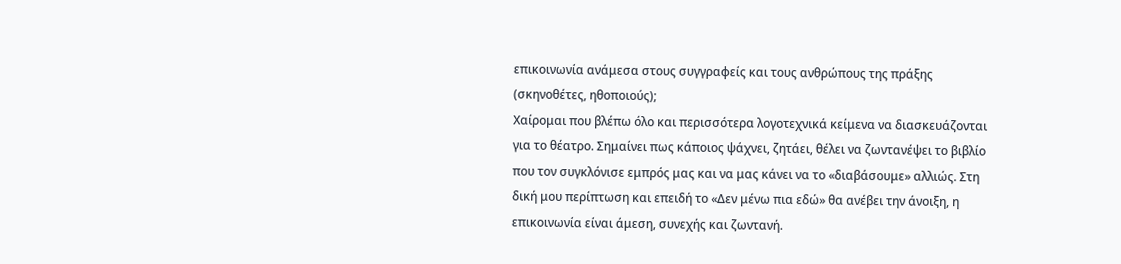επικοινωνία ανάμεσα στους συγγραφείς και τους ανθρώπους της πράξης (σκηνοθέτες, ηθοποιούς);
Χαίρομαι που βλέπω όλο και περισσότερα λογοτεχνικά κείμενα να διασκευάζονται για το θέατρο. Σημαίνει πως κάποιος ψάχνει, ζητάει, θέλει να ζωντανέψει το βιβλίο που τον συγκλόνισε εμπρός μας και να μας κάνει να το «διαβάσουμε» αλλιώς. Στη δική μου περίπτωση και επειδή το «Δεν μένω πια εδώ» θα ανέβει την άνοιξη, η επικοινωνία είναι άμεση, συνεχής και ζωντανή.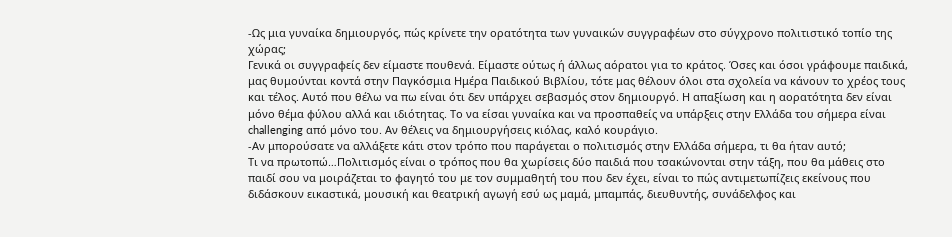-Ως μια γυναίκα δημιουργός, πώς κρίνετε την ορατότητα των γυναικών συγγραφέων στο σύγχρονο πολιτιστικό τοπίο της χώρας;
Γενικά οι συγγραφείς δεν είμαστε πουθενά. Είμαστε ούτως ή άλλως αόρατοι για το κράτος. Όσες και όσοι γράφουμε παιδικά, μας θυμούνται κοντά στην Παγκόσμια Ημέρα Παιδικού Βιβλίου, τότε μας θέλουν όλοι στα σχολεία να κάνουν το χρέος τους και τέλος. Αυτό που θέλω να πω είναι ότι δεν υπάρχει σεβασμός στον δημιουργό. Η απαξίωση και η αορατότητα δεν είναι μόνο θέμα φύλου αλλά και ιδιότητας. Το να είσαι γυναίκα και να προσπαθείς να υπάρξεις στην Ελλάδα του σήμερα είναι challenging από μόνο του. Αν θέλεις να δημιουργήσεις κιόλας, καλό κουράγιο.
-Αν μπορούσατε να αλλάξετε κάτι στον τρόπο που παράγεται ο πολιτισμός στην Ελλάδα σήμερα, τι θα ήταν αυτό;
Τι να πρωτοπώ…Πολιτισμός είναι ο τρόπος που θα χωρίσεις δύο παιδιά που τσακώνονται στην τάξη, που θα μάθεις στο παιδί σου να μοιράζεται το φαγητό του με τον συμμαθητή του που δεν έχει, είναι το πώς αντιμετωπίζεις εκείνους που διδάσκουν εικαστικά, μουσική και θεατρική αγωγή εσύ ως μαμά, μπαμπάς, διευθυντής, συνάδελφος και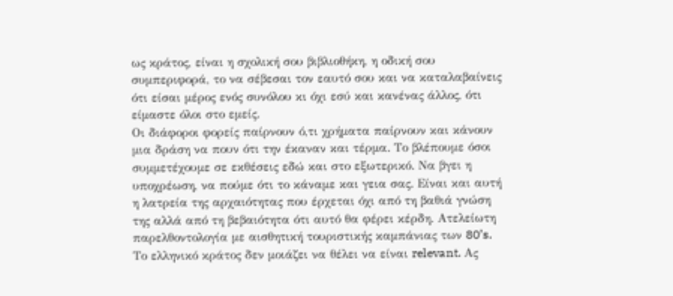ως κράτος, είναι η σχολική σου βιβλιοθήκη, η οδική σου συμπεριφορά, το να σέβεσαι τον εαυτό σου και να καταλαβαίνεις ότι είσαι μέρος ενός συνόλου κι όχι εσύ και κανένας άλλος, ότι είμαστε όλοι στο εμείς.
Οι διάφοροι φορείς παίρνουν ό,τι χρήματα παίρνουν και κάνουν μια δράση να πουν ότι την έκαναν και τέρμα. Το βλέπουμε όσοι συμμετέχουμε σε εκθέσεις εδώ και στο εξωτερικό. Να βγει η υποχρέωση, να πούμε ότι το κάναμε και γεια σας. Είναι και αυτή η λατρεία της αρχαιότητας που έρχεται όχι από τη βαθιά γνώση της αλλά από τη βεβαιότητα ότι αυτό θα φέρει κέρδη. Ατελείωτη παρελθοντολογία με αισθητική τουριστικής καμπάνιας των 80’s.
Το ελληνικό κράτος δεν μοιάζει να θέλει να είναι relevant. Ας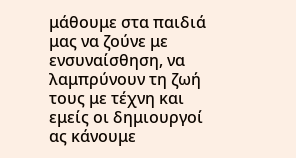μάθουμε στα παιδιά μας να ζούνε με ενσυναίσθηση, να λαμπρύνουν τη ζωή τους με τέχνη και εμείς οι δημιουργοί ας κάνουμε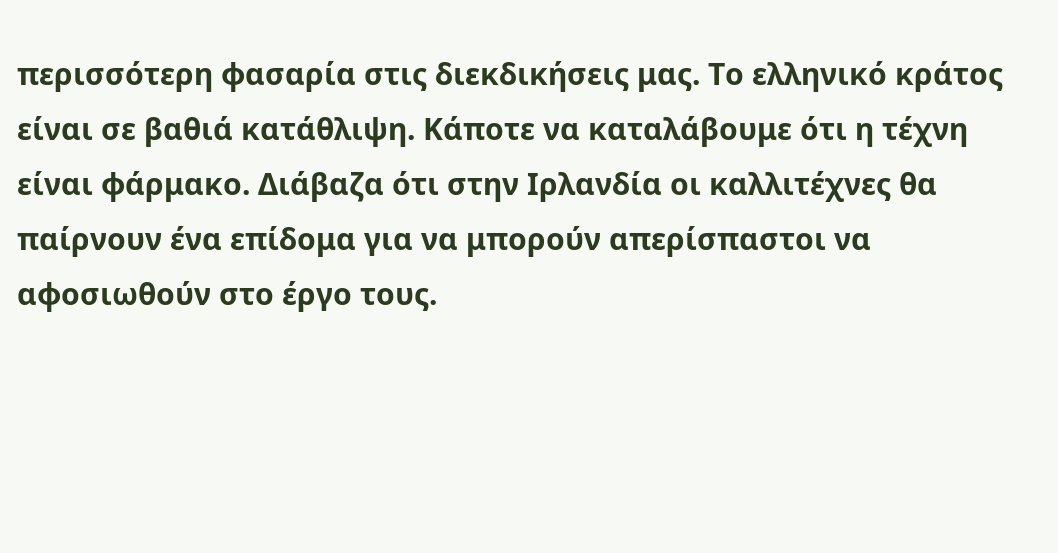περισσότερη φασαρία στις διεκδικήσεις μας. Το ελληνικό κράτος είναι σε βαθιά κατάθλιψη. Κάποτε να καταλάβουμε ότι η τέχνη είναι φάρμακο. Διάβαζα ότι στην Ιρλανδία οι καλλιτέχνες θα παίρνουν ένα επίδομα για να μπορούν απερίσπαστοι να αφοσιωθούν στο έργο τους.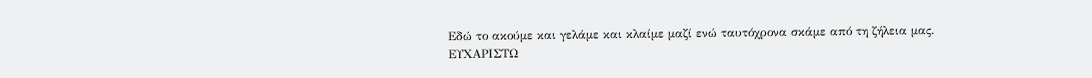Εδώ το ακούμε και γελάμε και κλαίμε μαζί ενώ ταυτόχρονα σκάμε από τη ζήλεια μας.
ΕΥΧΑΡΙΣΤΩ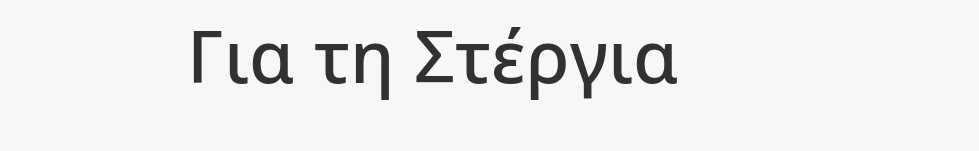Για τη Στέργια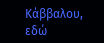Κάββαλου, εδώ